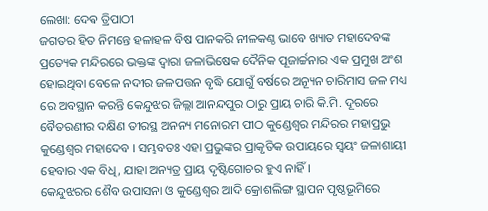ଲେଖା: ଦେଵ ତ୍ରିପାଠୀ
ଜଗତର ହିତ ନିମନ୍ତେ ହଳାହଳ ବିଷ ପାନକରି ନୀଳକଣ୍ଠ ଭାବେ ଖ୍ୟାତ ମହାଦେବଙ୍କ ପ୍ରତ୍ୟେକ ମନ୍ଦିରରେ ଭକ୍ତଙ୍କ ଦ୍ବାରା ଜଳାଭିଷେକ ଦୈନିକ ପୂଜାର୍ଚ୍ଚନାର ଏକ ପ୍ରମୁଖ ଅଂଶ ହୋଇଥିବା ବେଳେ ନଦୀର ଜଳପତ୍ତନ ବୃଦ୍ଧି ଯୋଗୁଁ ବର୍ଷରେ ଅନ୍ୟୂନ ଚାରିମାସ ଜଳ ମଧ୍ୟ ରେ ଅବସ୍ଥାନ କରନ୍ତି କେନ୍ଦୁଝର ଜିଲ୍ଲା ଆନନ୍ଦପୁର ଠାରୁ ପ୍ରାୟ ଚାରି କି.ମି. ଦୂରରେ ବୈତରଣୀର ଦକ୍ଷିଣ ତୀରସ୍ଥ ଅନନ୍ୟ ମନୋରମ ପୀଠ କୁଣ୍ଡେଶ୍ୱର ମନ୍ଦିରର ମହାପ୍ରଭୁ କୁଣ୍ଡେଶ୍ୱର ମହାଦେବ । ସମ୍ଭବତଃ ଏହା ପ୍ରଭୁଙ୍କର ପ୍ରାକୃତିକ ଉପାୟରେ ସ୍ବୟଂ ଜଳାଶାୟୀ ହେବାର ଏକ ବିଧି, ଯାହା ଅନ୍ୟତ୍ର ପ୍ରାୟ ଦୃଷ୍ଟିଗୋଚର ହୁଏ ନାହିଁ ।
କେନ୍ଦୁଝରର ଶୈବ ଉପାସନା ଓ କୁଣ୍ଡେଶ୍ୱର ଆଦି କ୍ରୋଶଲିଙ୍ଗ ସ୍ଥାପନ ପୃଷ୍ଠଭୂମିରେ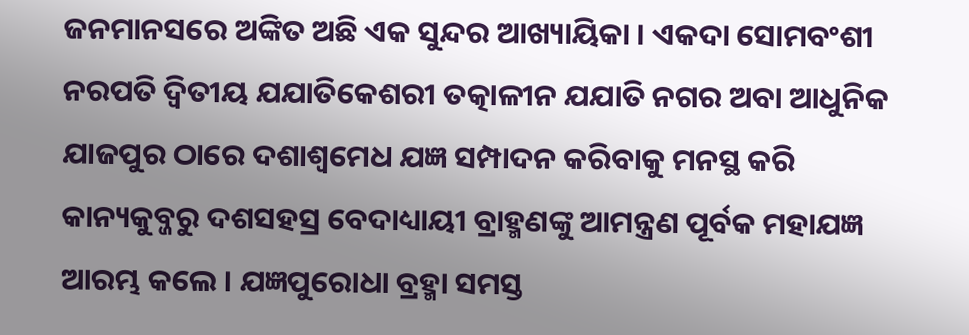ଜନମାନସରେ ଅଙ୍କିତ ଅଛି ଏକ ସୁନ୍ଦର ଆଖ୍ୟାୟିକା । ଏକଦା ସୋମବଂଶୀ ନରପତି ଦ୍ଵିତୀୟ ଯଯାତିକେଶରୀ ତତ୍କାଳୀନ ଯଯାତି ନଗର ଅବା ଆଧୁନିକ ଯାଜପୁର ଠାରେ ଦଶାଶ୍ବମେଧ ଯଜ୍ଞ ସମ୍ପାଦନ କରିବାକୁ ମନସ୍ଥ କରି କାନ୍ୟକୁବ୍ଜରୁ ଦଶସହସ୍ର ବେଦାଧ୍ୟାୟୀ ବ୍ରାହ୍ମଣଙ୍କୁ ଆମନ୍ତ୍ରଣ ପୂର୍ବକ ମହାଯଜ୍ଞ ଆରମ୍ଭ କଲେ । ଯଜ୍ଞପୁରୋଧା ବ୍ରହ୍ମା ସମସ୍ତ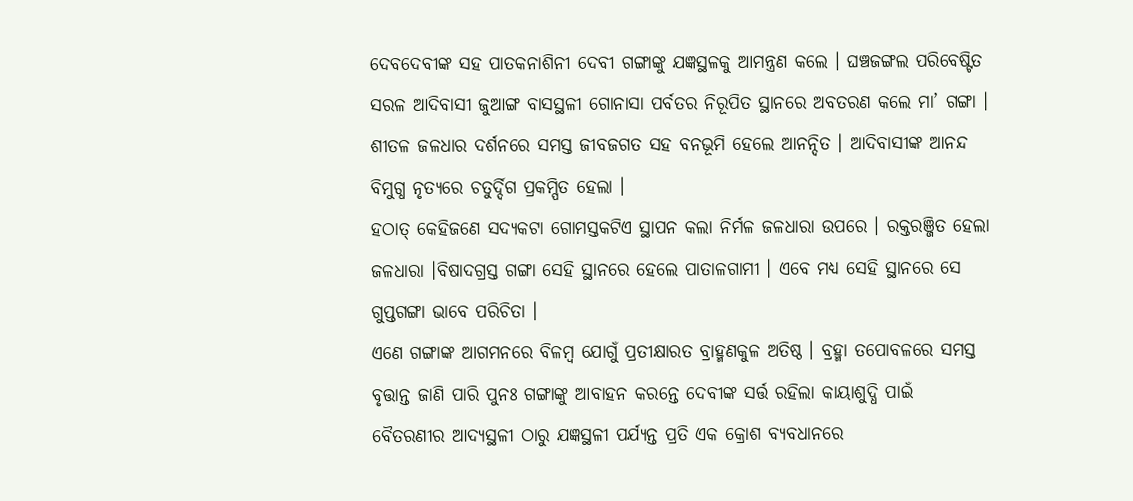ଦେବଦେବୀଙ୍କ ସହ ପାତକନାଶିନୀ ଦେବୀ ଗଙ୍ଗାଙ୍କୁ ଯଜ୍ଞସ୍ଥଳକୁ ଆମନ୍ତ୍ରଣ କଲେ । ଘଞ୍ଚଜଙ୍ଗଲ ପରିବେଷ୍ଟିତ ସରଳ ଆଦିବାସୀ ଜୁଆଙ୍ଗ ବାସସ୍ଥଳୀ ଗୋନାସା ପର୍ବତର ନିରୂପିତ ସ୍ଥାନରେ ଅବତରଣ କଲେ ମା’ ଗଙ୍ଗା । ଶୀତଳ ଜଳଧାର ଦର୍ଶନରେ ସମସ୍ତ ଜୀବଜଗତ ସହ ବନଭୂମି ହେଲେ ଆନନ୍ଦିତ । ଆଦିବାସୀଙ୍କ ଆନନ୍ଦ ବିମୁଗ୍ଧ ନୃତ୍ୟରେ ଚତୁର୍ଦ୍ଦିଗ ପ୍ରକମ୍ପିତ ହେଲା ।
ହଠାତ୍ କେହିଜଣେ ସଦ୍ୟକଟା ଗୋମସ୍ତକଟିଏ ସ୍ଥାପନ କଲା ନିର୍ମଳ ଜଳଧାରା ଉପରେ । ରକ୍ତରଞ୍ଜିତ ହେଲା ଜଳଧାରା ।ବିଷାଦଗ୍ରସ୍ତ ଗଙ୍ଗା ସେହି ସ୍ଥାନରେ ହେଲେ ପାତାଳଗାମୀ । ଏବେ ମଧ୍ୟ ସେହି ସ୍ଥାନରେ ସେ ଗୁପ୍ତଗଙ୍ଗା ଭାବେ ପରିଚିତା ।
ଏଣେ ଗଙ୍ଗାଙ୍କ ଆଗମନରେ ବିଳମ୍ବ ଯୋଗୁଁ ପ୍ରତୀକ୍ଷାରତ ବ୍ରାହ୍ମଣକୁଳ ଅତିଷ୍ଠ । ବ୍ରହ୍ମା ତପୋବଳରେ ସମସ୍ତ ବୃତ୍ତାନ୍ତ ଜାଣି ପାରି ପୁନଃ ଗଙ୍ଗାଙ୍କୁ ଆବାହନ କରନ୍ତେ ଦେବୀଙ୍କ ସର୍ତ୍ତ ରହିଲା କାୟାଶୁଦ୍ଧି ପାଇଁ ବୈତରଣୀର ଆଦ୍ୟସ୍ଥଳୀ ଠାରୁ ଯଜ୍ଞସ୍ଥଳୀ ପର୍ଯ୍ୟନ୍ତ ପ୍ରତି ଏକ କ୍ରୋଶ ବ୍ୟବଧାନରେ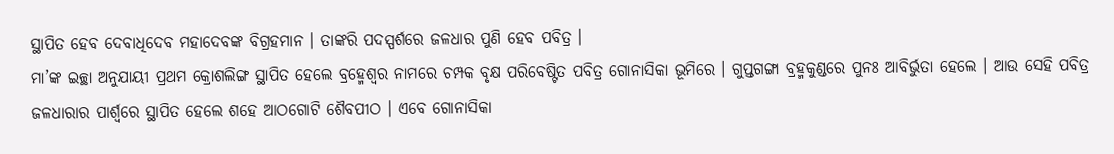ସ୍ଥାପିତ ହେବ ଦେବାଧିଦେବ ମହାଦେବଙ୍କ ବିଗ୍ରହମାନ । ତାଙ୍କରି ପଦସ୍ପର୍ଶରେ ଜଳଧାର ପୁଣି ହେବ ପବିତ୍ର ।
ମା’ଙ୍କ ଇଚ୍ଛା ଅନୁଯାୟୀ ପ୍ରଥମ କ୍ରୋଶଲିଙ୍ଗ ସ୍ଥାପିତ ହେଲେ ବ୍ରହ୍ମେଶ୍ୱର ନାମରେ ଚମ୍ପକ ବୃକ୍ଷ ପରିବେଷ୍ଟିତ ପବିତ୍ର ଗୋନାସିକା ଭୂମିରେ । ଗୁପ୍ତଗଙ୍ଗା ବ୍ରହ୍ମକୁଣ୍ଡରେ ପୁନଃ ଆବିର୍ଭୁତା ହେଲେ । ଆଉ ସେହି ପବିତ୍ର ଜଳଧାରାର ପାର୍ଶ୍ଵରେ ସ୍ଥାପିତ ହେଲେ ଶହେ ଆଠଗୋଟି ଶୈବପୀଠ । ଏବେ ଗୋନାସିକା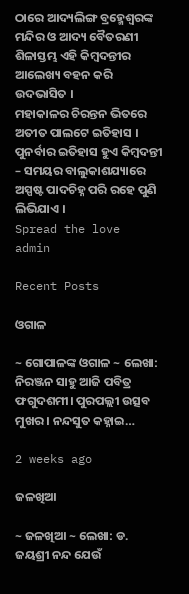ଠାରେ ଆଦ୍ୟଲିଙ୍ଗ ବ୍ରହ୍ମେଶ୍ୱରଙ୍କ ମନ୍ଦିର ଓ ଆଦ୍ୟ ବୈତରଣୀ ଶିଳାସ୍ତମ୍ଭ ଏହି କିମ୍ବଦନ୍ତୀର ଆଲେଖ୍ୟ ବହନ କରି ଉଦଭାସିତ ।
ମହାକାଳର ଚିରନ୍ତନ ଭିତରେ ଅତୀତ ପାଲଟେ ଇତିହାସ । ପୁନର୍ବାର ଇତିହାସ ହୁଏ କିମ୍ବଦନ୍ତୀ – ସମୟର ବାଲୁକାଶଯ୍ୟାରେ ଅସ୍ପଷ୍ଟ ପାଦଚିହ୍ନ ପରି ରହେ ପୁଣି ଲିଭିଯାଏ ।
Spread the love
admin

Recent Posts

ଓଗାଳ

~ ଗୋପାଳଙ୍କ ଓଗାଳ ~ ଲେଖା: ନିରଞ୍ଜନ ସାହୁ ଆଜି ପବିତ୍ର ଫଗୁଦଶମୀ। ପୁରପଲ୍ଲୀ ଉତ୍ସବ ମୁଖର। ନନ୍ଦସୁତ କହ୍ନାଇ…

2 weeks ago

ଜଳଖିଆ

~ ଜଳଖିଆ ~ ଲେଖା: ଡ. ଜୟଶ୍ରୀ ନନ୍ଦ ଯେଉଁ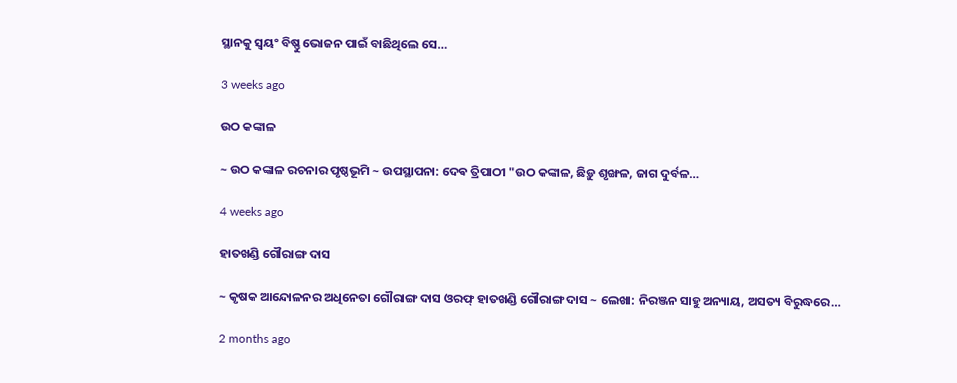ସ୍ଥାନକୁ ସ୍ବୟଂ ବିଷ୍ଣୁ ଭୋଜନ ପାଇଁ ବାଛିଥିଲେ ସେ…

3 weeks ago

ଉଠ କଙ୍କାଳ

~ ଉଠ କଙ୍କାଳ ରଚନାର ପୃଷ୍ଠଭୂମି ~ ଉପସ୍ଥାପନା: ଦେଵ ତ୍ରିପାଠୀ "ଉଠ କଙ୍କାଳ, ଛିଡ଼ୁ ଶୃଙ୍ଖଳ, ଜାଗ ଦୁର୍ବଳ…

4 weeks ago

ହାତଖଣ୍ଡି ଗୌରାଙ୍ଗ ଦାସ

~ କୃଷକ ଆନ୍ଦୋଳନର ଅଧିନେତା ଗୌରାଙ୍ଗ ଦାସ ଓରଫ୍ ହାତଖଣ୍ଡି ଗୌରାଙ୍ଗ ଦାସ ~ ଲେଖା: ନିରଞ୍ଜନ ସାହୁ ଅନ୍ୟାୟ, ଅସତ୍ୟ ବିରୁଦ୍ଧରେ…

2 months ago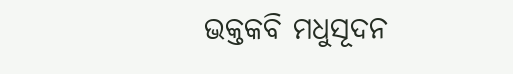ଭକ୍ତକବି ମଧୁସୂଦନ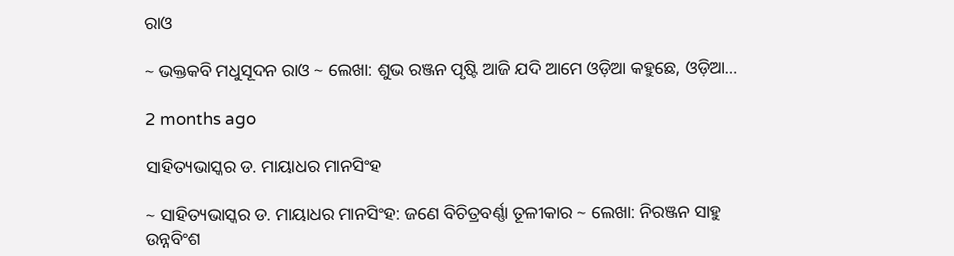ରାଓ

~ ଭକ୍ତକବି ମଧୁସୂଦନ ରାଓ ~ ଲେଖା: ଶୁଭ ରଞ୍ଜନ ପୃଷ୍ଟି ଆଜି ଯଦି ଆମେ ଓଡ଼ିଆ କହୁଛେ, ଓଡ଼ିଆ…

2 months ago

ସାହିତ୍ୟଭାସ୍କର ଡ. ମାୟାଧର ମାନସିଂହ

~ ସାହିତ୍ୟଭାସ୍କର ଡ. ମାୟାଧର ମାନସିଂହ: ଜଣେ ବିଚିତ୍ରବର୍ଣ୍ଣା ତୂଳୀକାର ~ ଲେଖା: ନିରଞ୍ଜନ ସାହୁ ଉନ୍ନବିଂଶ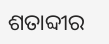ଶତାବ୍ଦୀର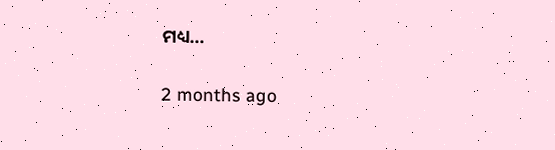ମଧ୍ୟ…

2 months ago